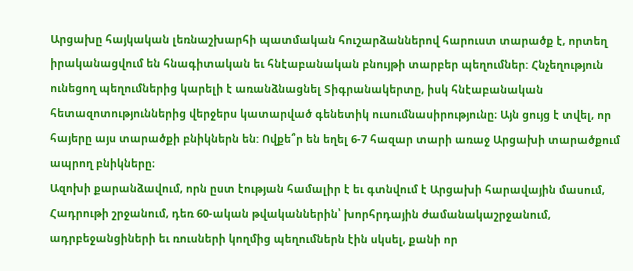Արցախը հայկական լեռնաշխարհի պատմական հուշարձաններով հարուստ տարածք է, որտեղ իրականացվում են հնագիտական եւ հնէաբանական բնույթի տարբեր պեղումներ: Հնչեղություն ունեցող պեղումներից կարելի է առանձնացնել Տիգրանակերտը, իսկ հնէաբանական հետազոտություններից վերջերս կատարված գենետիկ ուսումնասիրությունը։ Այն ցույց է տվել, որ հայերը այս տարածքի բնիկներն են: Ովքե՞ր են եղել 6-7 հազար տարի առաջ Արցախի տարածքում ապրող բնիկները։
Ազոխի քարանձավում, որն ըստ էության համալիր է եւ գտնվում է Արցախի հարավային մասում, Հադրութի շրջանում, դեռ 60-ական թվականներին՝ խորհրդային ժամանակաշրջանում, ադրբեջանցիների եւ ռուսների կողմից պեղումներն էին սկսել, քանի որ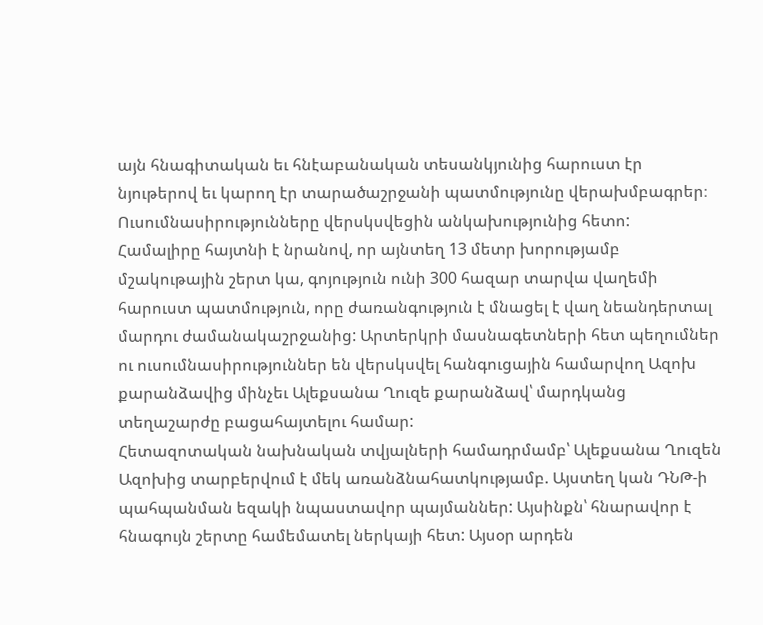այն հնագիտական եւ հնէաբանական տեսանկյունից հարուստ էր նյութերով եւ կարող էր տարածաշրջանի պատմությունը վերախմբագրեր։ Ուսումնասիրությունները վերսկսվեցին անկախությունից հետո:
Համալիրը հայտնի է նրանով, որ այնտեղ 13 մետր խորությամբ մշակութային շերտ կա, գոյություն ունի 300 հազար տարվա վաղեմի հարուստ պատմություն, որը ժառանգություն է մնացել է վաղ նեանդերտալ մարդու ժամանակաշրջանից: Արտերկրի մասնագետների հետ պեղումներ ու ուսումնասիրություններ են վերսկսվել հանգուցային համարվող Ազոխ քարանձավից մինչեւ Ալեքսանա Ղուզե քարանձավ՝ մարդկանց տեղաշարժը բացահայտելու համար:
Հետազոտական նախնական տվյալների համադրմամբ՝ Ալեքսանա Ղուզեն Ազոխից տարբերվում է մեկ առանձնահատկությամբ. Այստեղ կան ԴՆԹ-ի պահպանման եզակի նպաստավոր պայմաններ: Այսինքն՝ հնարավոր է հնագույն շերտը համեմատել ներկայի հետ: Այսօր արդեն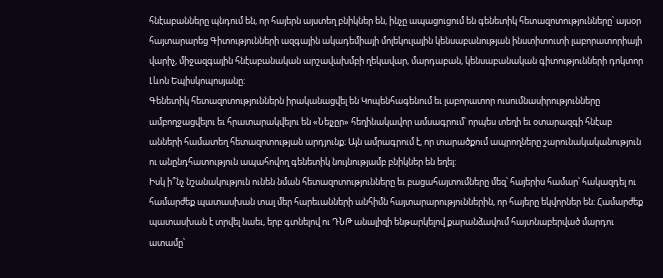հնէաբանները պնդում են, որ հայերն այստեղ բնիկներ են, ինչը ապացուցում են գենետիկ հետազոտությունները՝ այսօր հայտարարեց Գիտությունների ազգային ակադեմիայի մոլեկուլային կենսաբանության ինստիտուտի լաբորատորիայի վարիչ, միջազգային հնէաբանական արշավախմբի ղեկավար, մարդաբան, կենսաբանական գիտությունների դոկտոր Լևոն Եպիսկոպոսյանը:
Գենետիկ հետազոտություններն իրականացվել են Կոպենհագենում եւ լաբորատոր ուսումնասիրությունները ամբողջացվելու եւ հրատարակվելու են «Նեյչըր» հեղինակավոր ամսագրում՝ որպես տեղի եւ օտարազգի հնէաբ անների համատեղ հետազոտության արդյունք։ Այն ամրագրում է, որ տարածքում ապրողները շարունակականություն ու անընդհատություն ապահովող գենետիկ նույնությամբ բնիկներ են եղել:
Իսկ ի՞նչ նշանակություն ունեն նման հետազոտությունները եւ բացահայտումները մեզ՝ հայերիս համար՝ հակազդել ու համարժեք պատասխան տալ մեր հարեւանների անհիմն հայտարարություններին, որ հայերը եկվորներ են: Համարժեք պատասխան է տրվել նաեւ, երբ գտնելով ու ԴՆԹ անալիզի ենթարկելով քարանձավում հայտնաբերված մարդու ատամը՝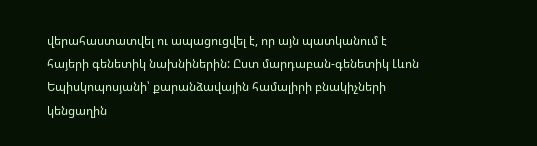վերահաստատվել ու ապացուցվել է, որ այն պատկանում է հայերի գենետիկ նախնիներին: Ըստ մարդաբան-գենետիկ Լևոն Եպիսկոպոսյանի՝ քարանձավային համալիրի բնակիչների կենցաղին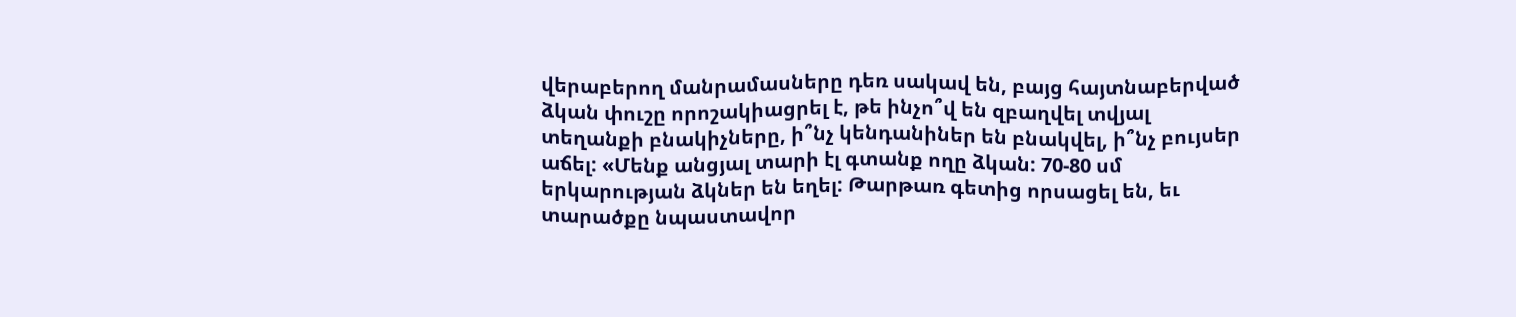վերաբերող մանրամասները դեռ սակավ են, բայց հայտնաբերված ձկան փուշը որոշակիացրել է, թե ինչո՞վ են զբաղվել տվյալ տեղանքի բնակիչները, ի՞նչ կենդանիներ են բնակվել, ի՞նչ բույսեր աճել: «Մենք անցյալ տարի էլ գտանք ողը ձկան: 70-80 սմ երկարության ձկներ են եղել: Թարթառ գետից որսացել են, եւ տարածքը նպաստավոր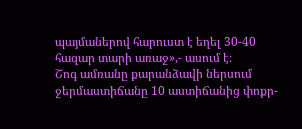պայմաներով հարուստ է եղել 30-40 հազար տարի առաջ»,- ասում է։
Շոգ ամռանը քարանձավի ներսում ջերմաստիճանը 10 աստիճանից փոքր-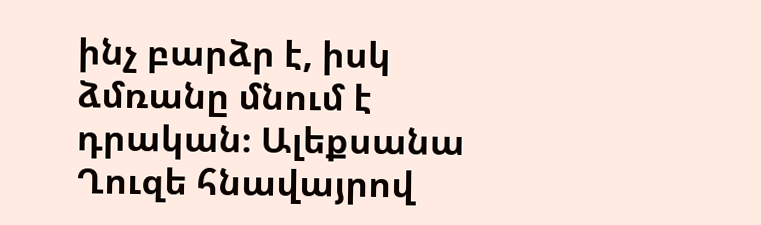ինչ բարձր է, իսկ ձմռանը մնում է դրական։ Ալեքսանա Ղուզե հնավայրով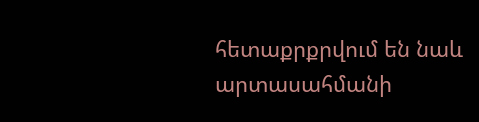հետաքրքրվում են նաև արտասահմանի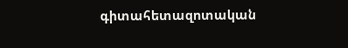գիտահետազոտական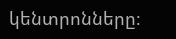կենտրոնները։